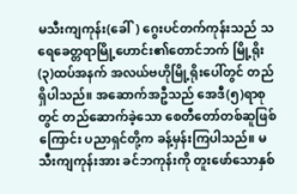မသီးကျကုန်း(ခေါ်) ဂွေးပင်တက်ကုန်းသည် သရေခေတ္တရာမြို့ဟောင်း၏တောင်ဘက် မြို့ရိုး(၃)ထပ်အနက် အလယ်ဗဟိုမြို့ရိုးပေါ်တွင် တည်ရှိပါသည်။ အဆောက်အဦသည် အေဒီ(၅)ရာစုတွင် တည်ဆောက်ခဲ့သော စေတီတော်တစ်ဆူဖြစ်ကြောင်း ပညာရှင်တို့က ခန့်မှန်းကြပါသည်။ မသီးကျကုန်းအား ခင်ဘကုန်းကို တူးဖော်သောနှစ်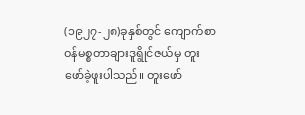(၁၉၂၇-၂၈)ခုနှစ်တွင် ကျောက်စာဝန်မစ္စတာချားဒူရွိုင်ဇယ်မှ တူးဖော်ခဲ့ဖူးပါသည်။ တူးဖော်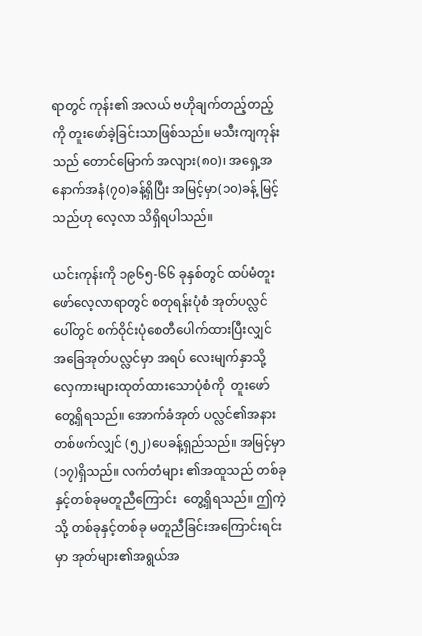ရာတွင် ကုန်း၏ အလယ် ဗဟိုချက်တည့်တည့်ကို တူးဖော်ခဲ့ခြင်းသာဖြစ်သည်။ မသီးကျကုန်းသည် တောင်မြောက် အလျား(၈၀)၊ အရှေ့အနောက်အနံ(၇၀)ခန့်ရှိပြီး အမြင့်မှာ(၁၀)ခန့် မြင့်သည်ဟု လေ့လာ သိရှိရပါသည်။

ယင်းကုန်းကို ၁၉၆၅-၆၆ ခုနှစ်တွင် ထပ်မံတူးဖော်လေ့လာရာတွင် စတုရန်းပုံစံ အုတ်ပလ္လင်ပေါ်တွင် စက်ဝိုင်းပုံစေတီပေါက်ထားပြီးလျှင် အခြေအုတ်ပလ္လင်မှာ အရပ် လေးမျက်နှာသို့ လှေကားများထုတ်ထားသောပုံစံကို  တူးဖော်တွေ့ရှိရသည်။ အောက်ခံအုတ် ပလ္လင်၏အနားတစ်ဖက်လျှင် (၅၂)ပေခန့်ရှည်သည်။ အမြင့်မှာ(၁၇)ရှိသည်။ လက်တံများ ၏အထူသည် တစ်ခုနှင့်တစ်ခုမတူညီကြောင်း  တွေ့ရှိရသည်။ ဤကဲ့သို့ တစ်ခုနှင့်တစ်ခု မတူညီခြင်းအကြောင်းရင်းမှာ အုတ်များ၏အရွယ်အ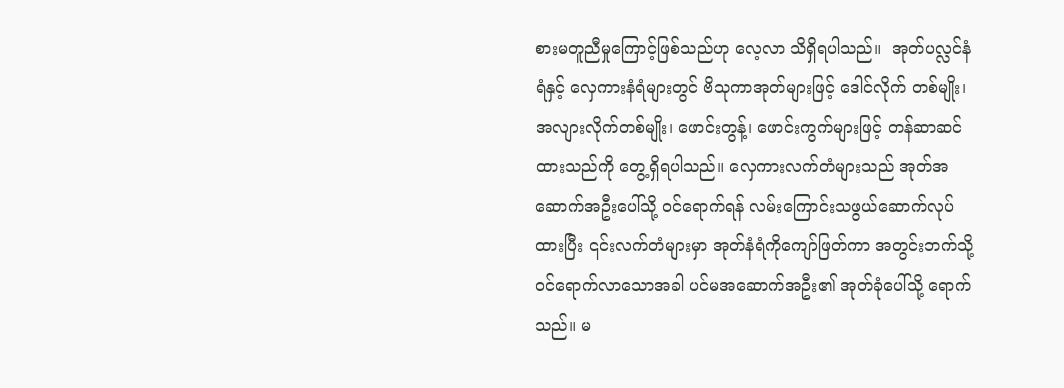စားမတူညီမှုကြောင့်ဖြစ်သည်ဟု လေ့လာ သိရှိရပါသည်။  အုတ်ပလ္လင်နံရံနှင့် လှေကားနံရံများတွင် ဗိသုကာအုတ်များဖြင့် ဒေါင်လိုက် တစ်မျိုး၊ အလျားလိုက်တစ်မျိုး၊ ဖောင်းတွန့်၊ ဖောင်းကွက်များဖြင့် တန်ဆာဆင်ထားသည်ကို တွေ့ရှိရပါသည်။ လှေကားလက်တံများသည် အုတ်အဆောက်အဦးပေါ်သို့ ဝင်ရောက်ရန် လမ်းကြောင်းသဖွယ်ဆောက်လုပ်ထားပြီး ၎င်းလက်တံများမှာ အုတ်နံရံကိုကျော်ဖြတ်ကာ အတွင်းဘက်သို့ ဝင်ရောက်လာသောအခါ ပင်မအဆောက်အဦး၏ အုတ်ခုံပေါ်သို့ ရောက် သည်။ မ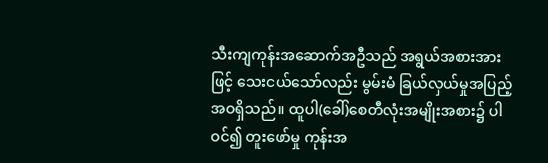သီးကျကုန်းအဆောက်အဦသည် အရွယ်အစားအားဖြင့် သေးငယ်သော်လည်း မွမ်းမံ ခြယ်လှယ်မှုအပြည့်အဝရှိသည်။ ထူပါ(ခေါ်)စေတီလုံးအမျိုးအစား၌ ပါဝင်၍ တူးဖော်မှု ကုန်းအ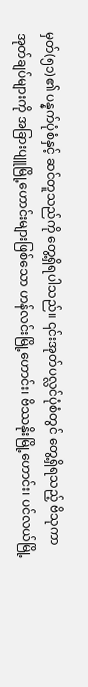မှတ်(၅၁)၏ ပန္နက်ပုံစံနှင့် ဆင်တူသည်ကို တွေ့ရှိရပါသည်။ ၎င်းအုတ်ပလ္လင်ပုံစံတွင် တွေ့ရှိရသည့် ဗိသုကာအုတ်ချပ်များကို အခြားပျူမြို့ဟောင်းများဖြစ်သော ဟန်လင်းမြို့ဟောင်း၊ ဗိဿနိုးမြို့ဟောင်း၊ ပင်လယ်မြို့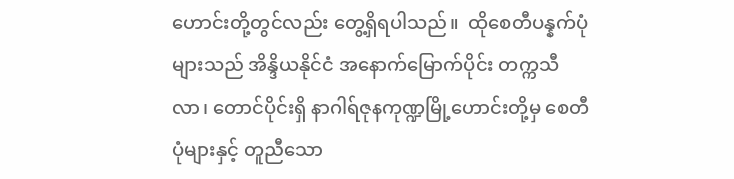ဟောင်းတို့တွင်လည်း တွေ့ရှိရပါသည်။  ထိုစေတီပန္နက်ပုံများသည် အိန္ဒိယနိုင်ငံ အနောက်မြောက်ပိုင်း တက္ကသီလာ၊ တောင်ပိုင်းရှိ နာဂါရ်ဇုနကုဏ္ဍမြို့ဟောင်းတို့မှ စေတီပုံများနှင့် တူညီသော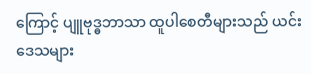ကြောင့် ပျူဗုဒ္ဓဘာသာ ထူပါစေတီများသည် ယင်းဒေသများ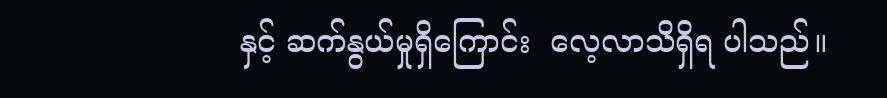နှင့် ဆက်နွယ်မှုရှိကြောင်း  လေ့လာသိရှိရ ပါသည်။